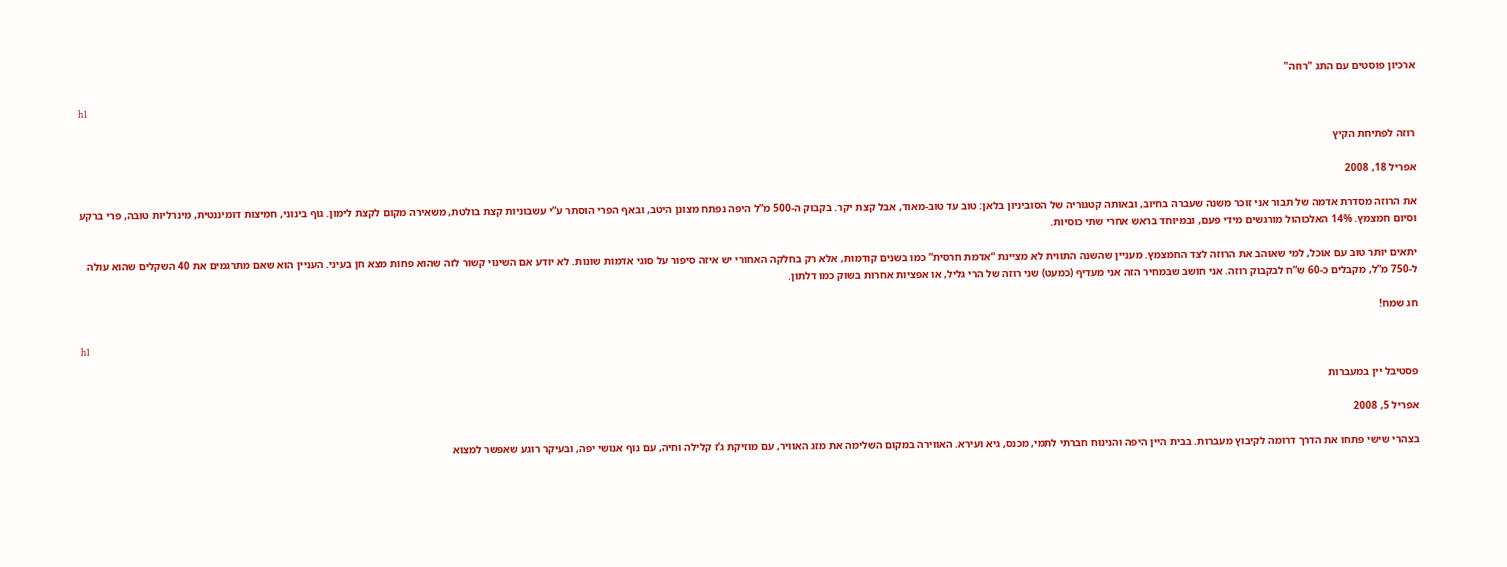ארכיון פוסטים עם התג "רוזה"

h1

רוזה לפתיחת הקיץ

אפריל 18, 2008

את הרוזה מסדרת אדמה של תבור אני זוכר משנה שעברה בחיוב, ובאותה קטגוריה של הסוביניון בלאן: טוב עד טוב-מאוד, אבל קצת יקר. בקבוק ה-500 מ”ל היפה נפתח מצונן היטב, ובאף הפרי הוסתר ע”י עשבוניות קצת בולטת, משאירה מקום לקצת לימון. גוף בינוני, חמיצות דומיננטית, מינרליות טובה, פרי ברקע וסיום חמצמץ. 14% האלכוהול מורגשים מידי פעם, ובמיוחד בראש אחרי שתי כוסיות.

יתאים יותר טוב עם אוכל, למי שאוהב את הרוזה לצד החמצמץ. מעניין שהשנה התווית לא מציינת “אדמת חרסית” כמו בשנים קודמות, אלא רק בחלקה האחורי יש איזה סיפור על סוגי אדמות שונות. לא יודע אם השינוי קשור לזה שהוא פחות מצא חן בעיני. העניין הוא שאם מתרגמים את 40 השקלים שהוא עולה ל-750 מ”ל, מקבלים כ-60 ש”ח לבקבוק רוזה. אני חושב שבמחיר הזה אני מעדיף (כמעט) שני רוזה של הרי גליל, או אפציות אחרות בשוק כמו דלתון.

חג שמח!

h1

פסטיבל יין במעברות

אפריל 5, 2008

בצהרי שישי פתחו את הדרך דרומה לקיבוץ מעברות. בבית היין היפה והנינוח חברתי לתמי, מכנס, גיא ועירא. האווירה במקום השלימה את מזג האוויר, עם מוזיקת ג’ז קלילה וחיה, עם נוף אנושי יפה, ובעיקר רוגע שאפשר למצוא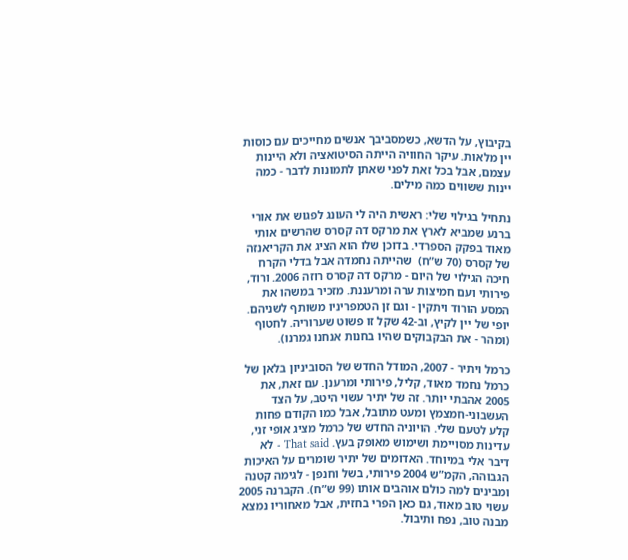בקיבוץ, על הדשא, כשמסביבך אנשים מחייכים עם כוסות יין מלאות. עיקר החוויה הייתה הסיטואציה ולא היינות עצמם, אבל בכל זאת לפני שאתן לתמונות לדבר - כמה יינות ששווים כמה מילים.

נתחיל בגילוי שלי: ראשית היה לי העונג לפגוש את אורי ברנע שמביא לארץ את מרקס דה קסרס שהרשים אותי מאוד בפקק הספרדי. בדוכן שלו הוא הציג את הקריאנזה של קסרס (70 ש”ח)  שהייתה נחמדה אבל בדלי הקרח חיכה הגילוי של היום - מרקס דה קסרס רוזה 2006. ורוד, פירותי ועם חמיצות ערה ומרעננת. מזכיר במשהו את המסע הורוד ויתקין - וגם זן הטמפריניו משותף לשניהם. יופי של יין לקיץ, וב-42 שקל זו פשוט שערוריה. לחטוף (ומהר - את הבקבוקים שהיו בחנות אנחנו גמרנו).

כרמל ויתיר - 2007, המודל החדש של הסוביניון בלאן של כרמל נחמד מאוד, קליל, פירותי ומרענן. עם זאת, את 2005 אהבתי יותר. זה של יתיר עשוי היטב, על הצד העשבוני-חמצמץ ומעט מתובל, אבל כמו הקודם פחות קלע לטעם שלי. הויוניה החדש של כרמל מציג אופי זני, עדינות מסויימת ושימוש מאופק בעץ. That said - לא דיבר אלי במיוחד. האדומים של יתיר שומרים על האיכות הגבוהה, הקמ”ש 2004 פירותי, בשל וחנפן - לגימה קטנה ומבינים למה כולם אוהבים אותו (99 ש”ח). הקברנה 2005 עשוי טוב מאוד, גם כאן הפרי בחזית, אבל מאחוריו נמצא מבנה טוב, נפח ותיבול.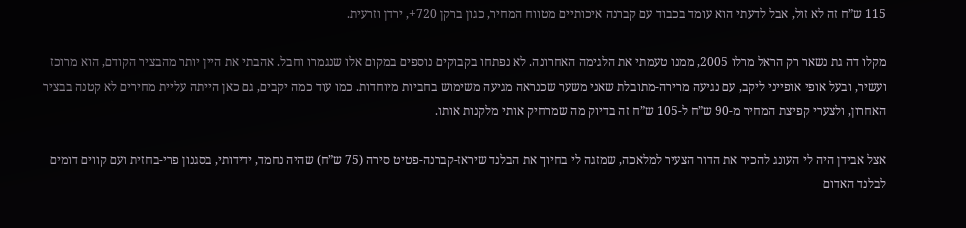115 ש”ח זה לא זול, אבל לדעתי הוא עומד בכבוד עם קברנה איכותיים מטווח המחיר, כגון ברקן 720+, ירדן וזרעית.

מקלו דה גת נשאר רק הראל מרלו 2005, ממנו טעמתי את הלגימה האחרונה. לא נפתחו בקבוקים נוספים במקום אלו שנגמרו וחבל. אהבתי את היין יותר מהבציר הקודם, הוא מרוכז ועשיר, ובעל אופי אופייני ליקב, עם נגיעה מרירה-מתובלת שאני משער שכנראה מגיעה משימוש בחביות מיוחדות. כמו עוד כמה יקבים, גם כאן הייתה עליית מחירים לא קטנה בבציר האחרון, ולצערי קפיצת המחיר מ-90 ש”ח ל-105 ש”ח זה בדיוק מה שמרחיק אותי מלקנות אותו.

אצל אבידן היה לי העונג להכיר את הדור הצעיר למלאכה, שמזגה לי בחיוך את הבלנד שיראז-קברנה-פטיט סירה (75 ש”ח) שהיה נחמד, ידידותי, בסגנון פרי-בחזית ועם קווים דומים לבלנד האדום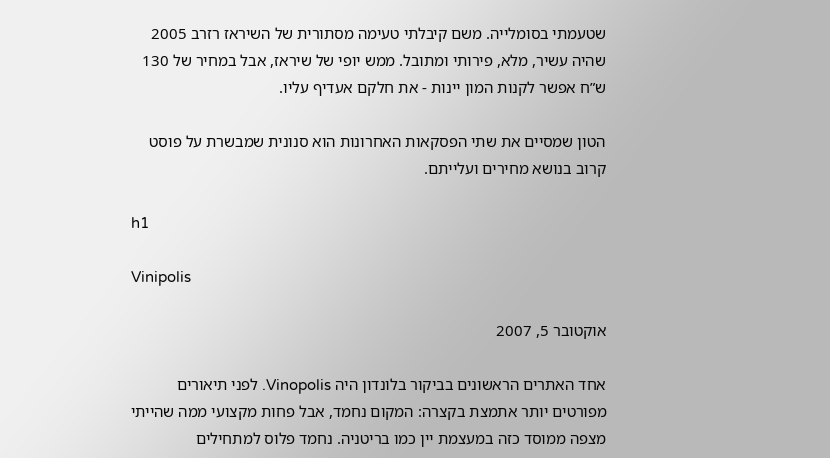שטעמתי בסומלייה. משם קיבלתי טעימה מסתורית של השיראז רזרב 2005 שהיה עשיר, מלא, פירותי ומתובל. ממש יופי של שיראז, אבל במחיר של 130 ש”ח אפשר לקנות המון יינות - את חלקם אעדיף עליו.

הטון שמסיים את שתי הפסקאות האחרונות הוא סנונית שמבשרת על פוסט קרוב בנושא מחירים ועלייתם.

h1

Vinipolis

אוקטובר 5, 2007

אחד האתרים הראשונים בביקור בלונדון היה Vinopolis. לפני תיאורים מפורטים יותר אתמצת בקצרה: המקום נחמד, אבל פחות מקצועי ממה שהייתי מצפה ממוסד כזה במעצמת יין כמו בריטניה. נחמד פלוס למתחילים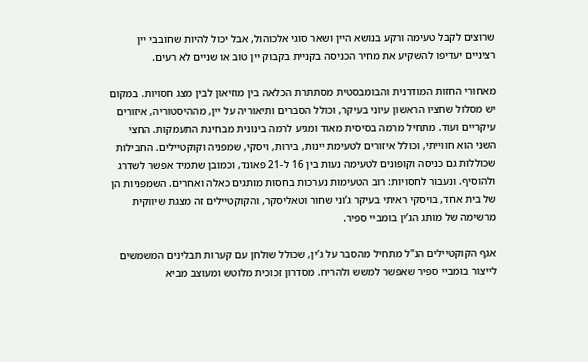שרוצים לקבל טעימה ורקע בנושא היין ושאר סוגי אלכוהול, אבל יכול להיות שחובבי יין רציניים יעדיפו להשקיע את מחיר הכניסה בקניית בקבוק יין טוב או שניים לא רעים.

מאחורי החזות המודרנית והבומבסטית מסתתרת הכלאה בין מוזיאון לבין מצג חסויות. במקום יש מסלול שחציו הראשון עיוני בעיקר, וכולל הסברים ותיאוריה על יין, מההיסטוריה, איזורים עיקריים ועוד. מתחיל מרמה בסיסית מאוד ומגיע לרמה בינונית מבחינת התעמקות. החצי השני הוא חווייתי, וכולל איזורים לטעימת יינות, בירות, ויסקי, שמפניה וקוקטיילים. החבילות שכוללות גם כניסה וקופונים לטעימה נעות בין 16 ל-21 פאונד, וכמובן שתמיד אפשר לשדרג ולהוסיף. ונעבור לחסויות: רוב הטעימות נערכות בחסות מותגים כאלה ואחרים. השמפניות הן של בית אחד, בויסקי ראיתי בעיקר ג’וני שחור וטאליסקר, והקוקטיילים זה מצגת שיווקית מרשימה של מותג הג’ין בומביי ספיר.

אגף הקוקטיילים הנ”ל מתחיל מהסבר על ג’ין, שכולל שולחן עם קערות תבלינים המשמשים לייצור בומביי ספיר שאפשר למשש ולהריח. מסדרון זכוכית מלוטש ומעוצב מביא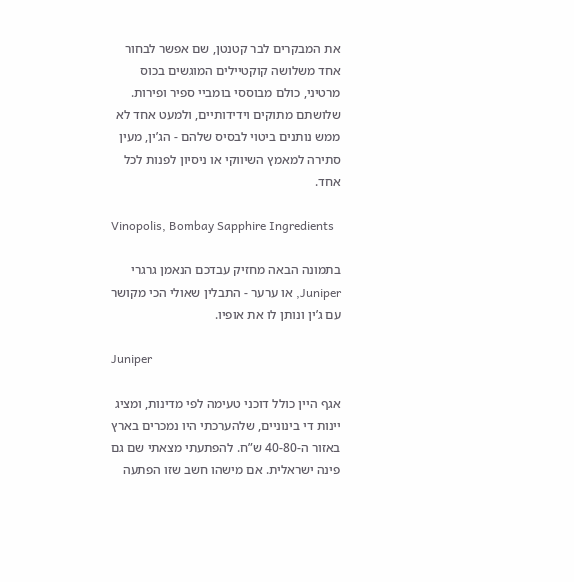את המבקרים לבר קטנטן, שם אפשר לבחור אחד משלושה קוקטיילים המוגשים בכוס מרטיני, כולם מבוססי בומביי ספיר ופירות. שלושתם מתוקים וידידותיים, ולמעט אחד לא ממש נותנים ביטוי לבסיס שלהם - הג’ין, מעין סתירה למאמץ השיווקי או ניסיון לפנות לכל אחד.

Vinopolis, Bombay Sapphire Ingredients

בתמונה הבאה מחזיק עבדכם הנאמן גרגרי Juniper, או ערער - התבלין שאולי הכי מקושר עם ג’ין ונותן לו את אופיו.

Juniper

אגף היין כולל דוכני טעימה לפי מדינות, ומציג יינות די בינוניים, שלהערכתי היו נמכרים בארץ באזור ה-40-80 ש”ח. להפתעתי מצאתי שם גם פינה ישראלית. אם מישהו חשב שזו הפתעה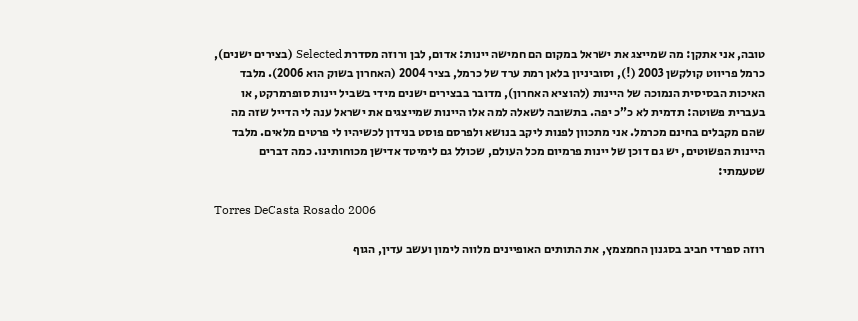טובה, אני אתקן: מה שמייצג את ישראל במקום הם חמישה יינות: אדום, לבן ורוזה מסדרת Selected (בצירים ישנים), כרמל פריווט קולקשן 2003 (!), וסוביניון בלאן רמת ערד של כרמל, בציר 2004 (האחרון בשוק הוא 2006). מלבד האיכות הבסיסית הנמוכה של היינות (להוציא האחרון), מדובר בבצירים ישנים מידי בשביל יינות סופרמרקט, או בעברית פשוטה: תדמית לא כ”כ יפה. בתשובה לשאלה למה אלו היינות שמייצגים את ישראל ענה לי הדייל שזה מה שהם מקבלים בחינם מכרמל. אני מתכוון לפנות ליקב בנושא ולפרסם פוסט בנידון לכשיהיו לי פרטים מלאים. מלבד היינות הפשוטים, יש גם דוכן של יינות פרמיום מכל העולם, שכולל גם לימיטד אדישן מכוחותינו. כמה דברים שטעמתי:

Torres DeCasta Rosado 2006

רוזה ספרדי חביב בסגנון החמצמץ, את התותים האופיינים מלווה לימון ועשב עדין, הגוף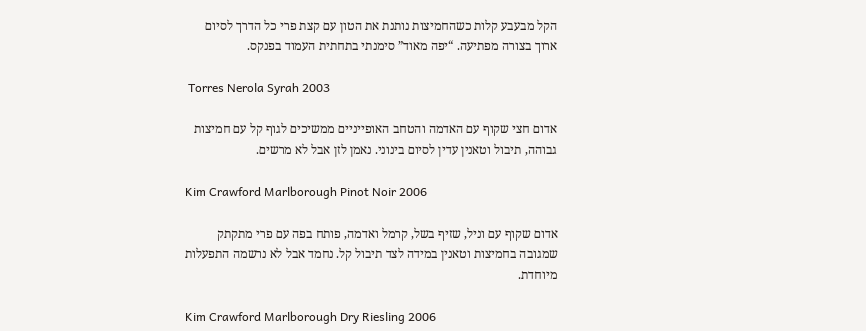הקל מבעבע קלות כשהחמיצות נותנת את הטון עם קצת פרי כל הדרך לסיום ארוך בצורה מפתיעה. “יפה מאוד” סימנתי בתחתית העמוד בפנקס.

 Torres Nerola Syrah 2003

אדום חצי שקוף עם האדמה והטחב האופייניים ממשיכים לגוף קל עם חמיצות גבוהה, תיבול וטאנין עדין לסיום בינוני. נאמן לזן אבל לא מרשים.

Kim Crawford Marlborough Pinot Noir 2006

אדום שקוף עם וניל, שזיף בשל, קרמל ואדמה, פותח בפה עם פרי מתקתק שמגובה בחמיצות וטאנין במידה לצד תיבול קל. נחמד אבל לא נרשמה התפעלות מיוחדת.

Kim Crawford Marlborough Dry Riesling 2006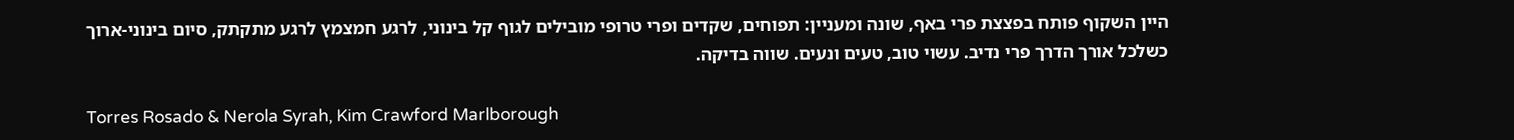היין השקוף פותח בפצצת פרי באף, שונה ומעניין: תפוחים, שקדים ופרי טרופי מובילים לגוף קל בינוני, לרגע חמצמץ לרגע מתקתק, סיום בינוני-ארוך כשלכל אורך הדרך פרי נדיב. עשוי טוב, טעים ונעים. שווה בדיקה.

Torres Rosado & Nerola Syrah, Kim Crawford Marlborough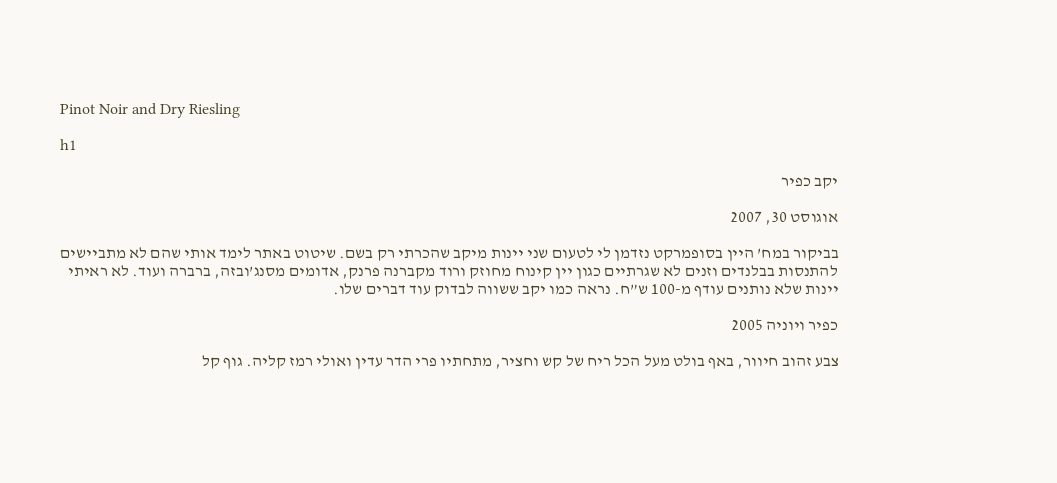Pinot Noir and Dry Riesling

h1

יקב כפיר

אוגוסט 30, 2007

בביקור במח’ היין בסופמרקט נזדמן לי לטעום שני יינות מיקב שהכרתי רק בשם. שיטוט באתר לימד אותי שהם לא מתביישים להתנסות בבלנדים וזנים לא שגרתיים כגון יין קינוח מחוזק ורוד מקברנה פרנק, אדומים מסנג’ובזה, ברברה ועוד. לא ראיתי יינות שלא נותנים עודף מ-100 ש”ח. נראה כמו יקב ששווה לבדוק עוד דברים שלו.

כפיר ויוניה 2005

צבע זהוב חיוור, באף בולט מעל הכל ריח של קש וחציר, מתחתיו פרי הדר עדין ואולי רמז קליה. גוף קל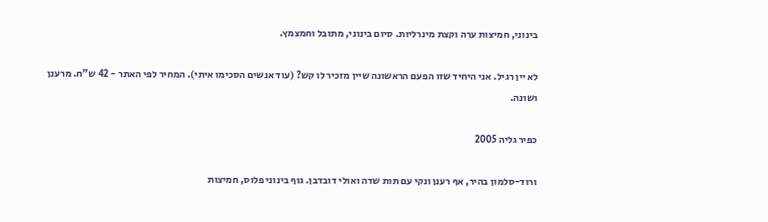בינוני, חמיצות ערה וקצת מינרליות. סיום בינוני, מתובל וחמצמץ.

לא יין רגיל. אני היחיד שזו הפעם הראשונה שיין מזכיר לו קש? (עוד אנשים הסכימו איתי). המחיר לפי האתר - 42 ש”ח. מרענן ושונה.

כפיר גליה 2005

ורוד-סלמון בהיר, אף רענן ונקי עם תות שדה ואולי דובדבן. גוף בינוני פלוס, חמיצות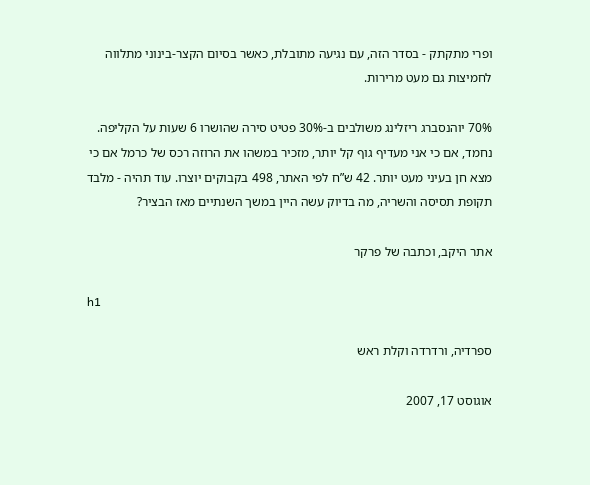ופרי מתקתק - בסדר הזה, עם נגיעה מתובלת, כאשר בסיום הקצר-בינוני מתלווה לחמיצות גם מעט מרירות.

70% יוהנסברג ריזלינג משולבים ב-30% פטיט סירה שהושרו 6 שעות על הקליפה. נחמד, אם כי אני מעדיף גוף קל יותר, מזכיר במשהו את הרוזה רכס של כרמל אם כי מצא חן בעיני מעט יותר. 42 ש”ח לפי האתר, 498 בקבוקים יוצרו. עוד תהיה - מלבד תקופת תסיסה והשריה, מה בדיוק עשה היין במשך השנתיים מאז הבציר?

אתר היקב, וכתבה של פרקר

h1

ספרדיה, ורדרדה וקלת ראש

אוגוסט 17, 2007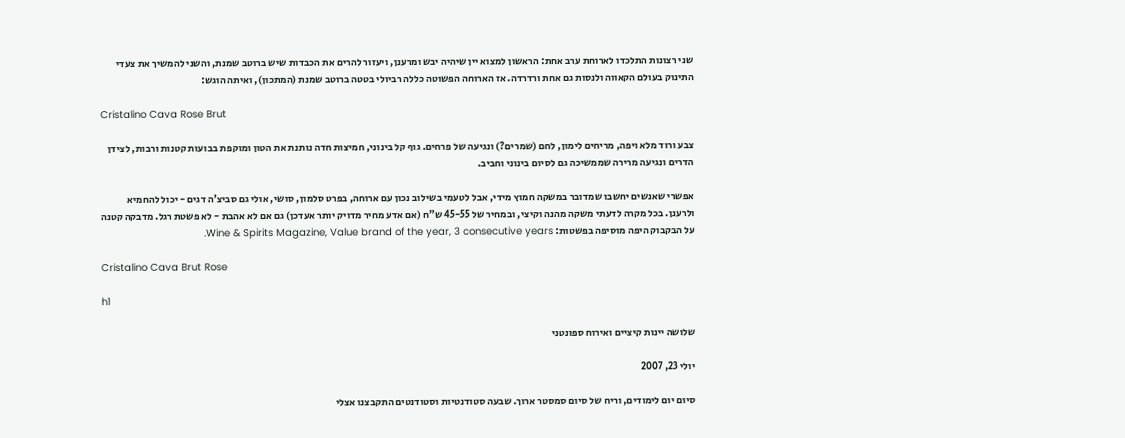שני רצונות התלכדו לארוחת ערב אחת: הראשון למצוא יין שיהיה יבש ומרענן, ויעזור להרים את הכבדות שיש ברוטב שמנת, והשני להמשיך את צעדי התינוק בעולם הקאווה ולנסות גם אחת ורדרדה. אז הארוחה הפשוטה כללה רביולי בטטה ברוטב שמנת (המתכון), ואיתה הוגש:

Cristalino Cava Rose Brut

צבע ורוד מלא ויפה, מריחים לימון, לחם (שמרים?) ונגיעה של פרחים. גוף קל בינוני, חמיצות חדה נותנת את הטון ומוקפת בבועות קטנות ורבות, לצידן הדרים ונגיעה מרירה שממשיכה גם לסיום בינוני וחביב.

אפשרי שאנשים יחשבו שמדובר במשקה חמוץ מידי, אבל לטעמי בשילוב נכון עם ארוחה, בפרט סלמון, סושי, אולי גם סביצ’ה דגים - יכול להחמיא ולרענן. בכל מקרה לדעתי משקה מהנה וקיצי, ובמחיר של 45-55 ש”ח (אם אדע מחיר מדויק יותר אעדכן) גם אם לא אהבת - לא פשטת רגל. מדבקה קטנה על הבקבוק היפה מוסיפה בפשטות: Wine & Spirits Magazine, Value brand of the year, 3 consecutive years.

Cristalino Cava Brut Rose

h1

שלושה יינות קיציים ואירוח ספונטני

יולי 23, 2007

סיום יום לימודים, וריח של סיום סמסטר ארוך. שבעה סטודנטיות וסטודנטים התקבצנו אצלי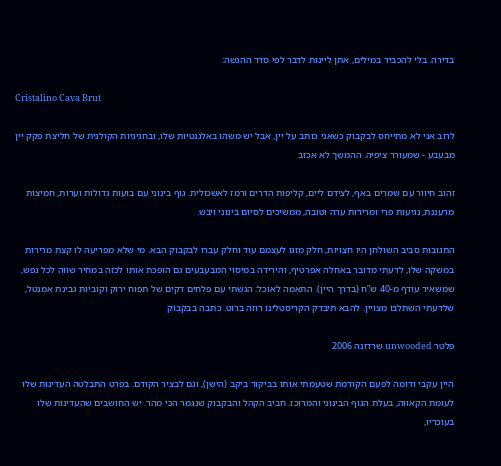בדירה. בלי להכביד במילים, אתן ליינות לדבר לפי סדר ההגשה:

Cristalino Cava Brut

לרוב אני לא מתייחס לבקבוק כשאני כותב על יין, אבל יש משהו באלגנטיות שלו, ובחגיגיות הקולנית של חליצת פקק יין מבעבע - שמעורר ציפיה. ההמשך לא אכזב

זהוב חיוור עם שמרים באף, לצידם ליים, קליפות הדרים ורמז לאשכולית. גוף בינוני עם בועות גדולות וערות, חמיצות מרעננת, נגיעות פרי ומרירות ערה וטובה, ממשיכים לסיום בינוני ויבש.

התגובות סביב השולחן היו חצויות, חלק מזגו לעצמם עוד וחלק עברו לבקבוק הבא. מי שלא מפריעה לו קצת מרירות במשקה שלו, לדעתי מדובר באחלה אפרטיף, והירידה במיסוי המבעבעים גם הופכת אותו לכזה במחיר שווה לכל נפש, שמשאיר עודף מ-40 ש”ח (בדרך היין). התאמה לאוכל: הגשתי עם פלחים דקים של תפוח ירוק וקוביות גבינת אמנטל, שלדעתי השתלבו מצויין. להבא תיבדק הקריסטלינו רוזה ברוט. כתבה בבקבוק

פלטר unwooded שרדונה 2006

היין עקבי ודומה לפעם הקודמת שטעמתי אותו בביקור ביקב (הישן), וגם לבציר הקודם. בפרט התבלטה העדינות שלו לעומת הקאווה, בעלת הגוף הבינוני והמרוכז. חביב הקהל והבקבוק שנגמר הכי מהר. יש החושבים שהעדינות שלו בעוכריו,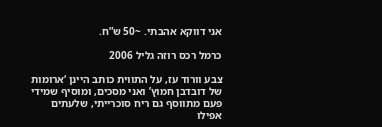אני דווקא אהבתי. ~50 ש”ח.

כרמל רכס רוזה גליל 2006

צבע וורוד עז, על התווית כותב היינן ‘ארומות של דובדבן חמוץ’ ואני מסכים, ומוסיף שמידי פעם מתווסף גם ריח סוכרייתי, שלעתים אפילו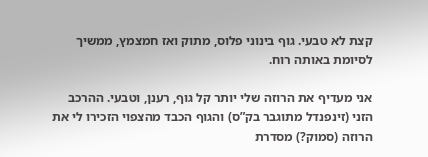קצת לא טבעי. גוף בינוני פלוס, מתוק ואז חמצמץ, ממשיך לסיומת באותה רוח.

אני מעדיף את הרוזה שלי יותר קל גוף, רענן, וטבעי. ההרכב הזני (זינפנדל מתוגבר בק”ס) והגוף הכבד מהצפוי הזכירו לי את הרוזה (סמוק?) מסדרת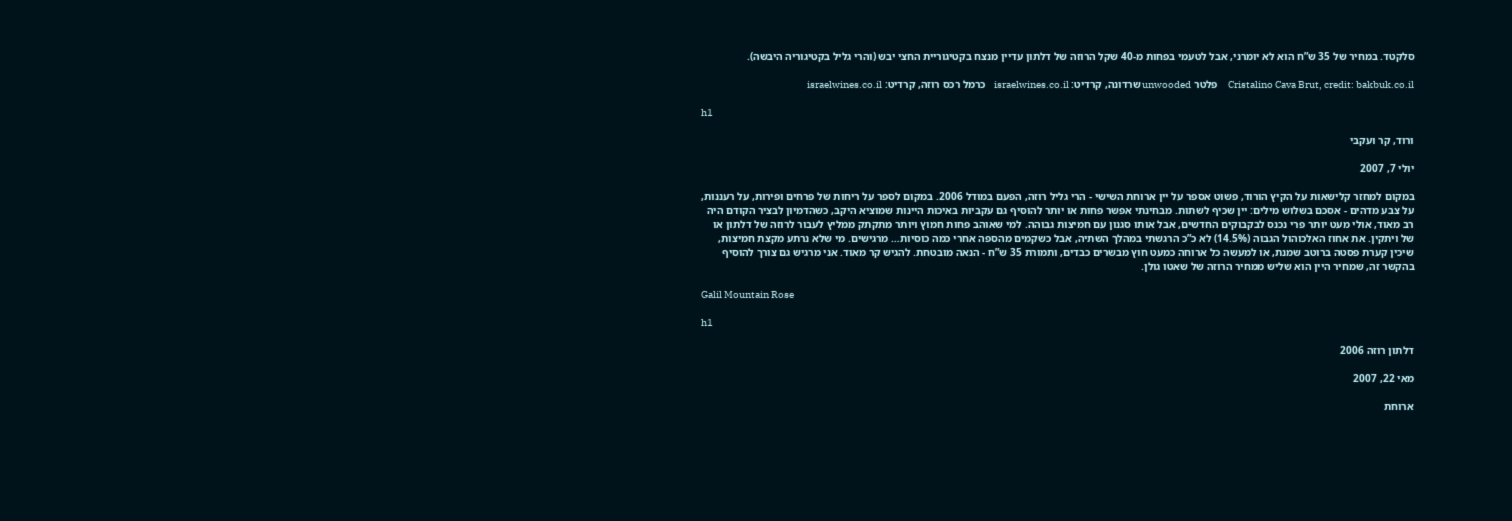סלקטד. במחיר של 35 ש”ח הוא לא יומרני, אבל לטעמי בפחות מ-40 שקל הרוזה של דלתון עדיין מנצח בקטיגוריית החצי יבש (והרי גליל בקטיגוריה היבשה).

Cristalino Cava Brut, credit: bakbuk.co.il     פלטר unwooded שרדונה, קרדיט: israelwines.co.il    כרמל רכס רוזה, קרדיט: israelwines.co.il

h1

ורוד, קר ועקבי

יולי 7, 2007

במקום למחזר קלישאות על הקיץ הורוד, פשוט אספר על יין ארוחת השישי - הרי גליל רוזה, הפעם במודל 2006. במקום לספר על ריחות של פרחים ופירות, על רעננות, על צבע מדהים - אסכם בשלוש מילים: יין שכיף לשתות. מבחינתי אפשר פחות או יותר להוסיף גם עקביות באיכות היינות שמוציא היקב, כשהדמיון לבציר הקודם היה רב מאוד, אולי מעט יותר פרי נכנס לבקבוקים החדשים, אבל אותו סגנון עם חמיצות גבוהה. למי שאוהב פחות חמוץ ויותר מתקתק ממליץ לעבור לרוזה של דלתון או של ויתקין. את אחוז האלכוהול הגבוה (14.5%) לא כ”כ הרגשתי במהלך השתיה, אבל כשקמים מהספה אחרי כמה כוסיות… מרגישים. מי שלא נרתע מקצת חמיצות, שיכין קערת פסטה ברוטב שמנת, או למעשה כל ארוחה כמעט חוץ מבשרים כבדים, ותמורת 35 ש”ח - הנאה מובטחת. להגיש קר מאוד. אני מרגיש גם צורך להוסיף בהקשר זה, שמחיר היין הוא שליש ממחיר הרוזה של שאטו גולן.

Galil Mountain Rose

h1

דלתון רוזה 2006

מאי 22, 2007

ארוחת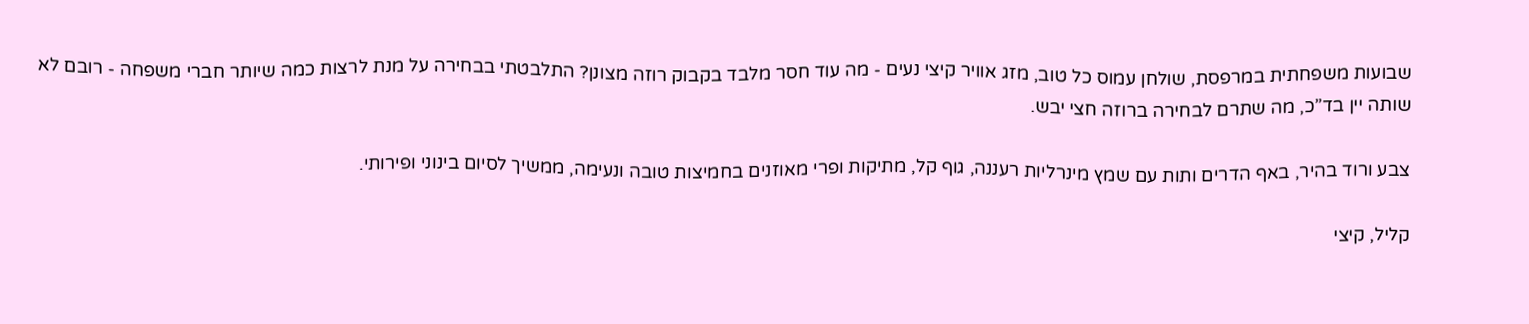שבועות משפחתית במרפסת, שולחן עמוס כל טוב, מזג אוויר קיצי נעים - מה עוד חסר מלבד בקבוק רוזה מצונן? התלבטתי בבחירה על מנת לרצות כמה שיותר חברי משפחה - רובם לא שותה יין בד”כ, מה שתרם לבחירה ברוזה חצי יבש.

צבע ורוד בהיר, באף הדרים ותות עם שמץ מינרליות רעננה, גוף קל, מתיקות ופרי מאוזנים בחמיצות טובה ונעימה, ממשיך לסיום בינוני ופירותי.

קליל, קיצי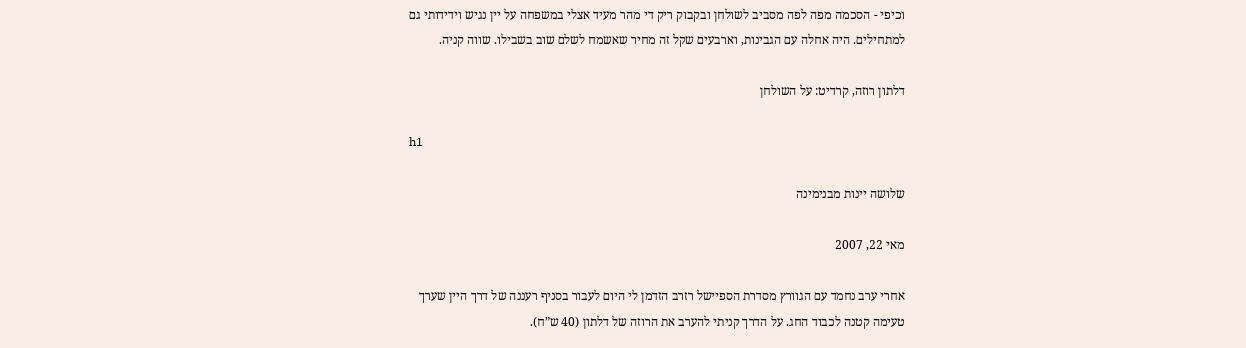וכיפי - הסכמה מפה לפה מסביב לשולחן ובקבוק ריק די מהר מעיד אצלי במשפחה על יין נגיש וידידותי גם למתחילים. היה אחלה עם הגבינות, וארבעים שקל זה מחיר שאשמח לשלם שוב בשבילו. שווה קניה.

דלתון רוזה, קרדיט: על השולחן

h1

שלושה יינות מבנימינה

מאי 22, 2007

אחרי ערב נחמד עם הגוורץ מסדרת הספיישל רזרב הזדמן לי היום לעבור בסניף רעננה של דרך היין שערך טעימה קטנה לכבוד החג. על הדרך קניתי להערב את הרוזה של דלתון (40 ש”ח).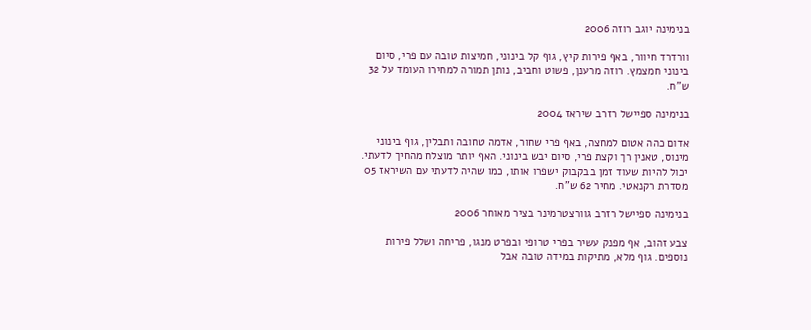בנימינה יוגב רוזה 2006

וורדרד חיוור, באף פירות קיץ, גוף קל בינוני, חמיצות טובה עם פרי, סיום בינוני חמצמץ. רוזה מרענן, פשוט וחביב, נותן תמורה למחירו העומד על 32 ש”ח.

בנימינה ספיישל רזרב שיראז 2004

אדום כהה אטום למחצה, באף פרי שחור, אדמה טחובה ותבלין, גוף בינוני מינוס, טאנין רך וקצת פרי, סיום יבש בינוני. האף יותר מוצלח מהחיך לדעתי. יכול להיות שעוד זמן בבקבוק ישפרו אותו, כמו שהיה לדעתי עם השיראז 05 מסדרת רקנאטי. מחיר 62 ש”ח.

בנימינה ספיישל רזרב גוורצטרמינר בציר מאוחר 2006

צבע זהוב, אף מפנק עשיר בפרי טרופי ובפרט מנגו, פריחה ושלל פירות נוספים. גוף מלא, מתיקות במידה טובה אבל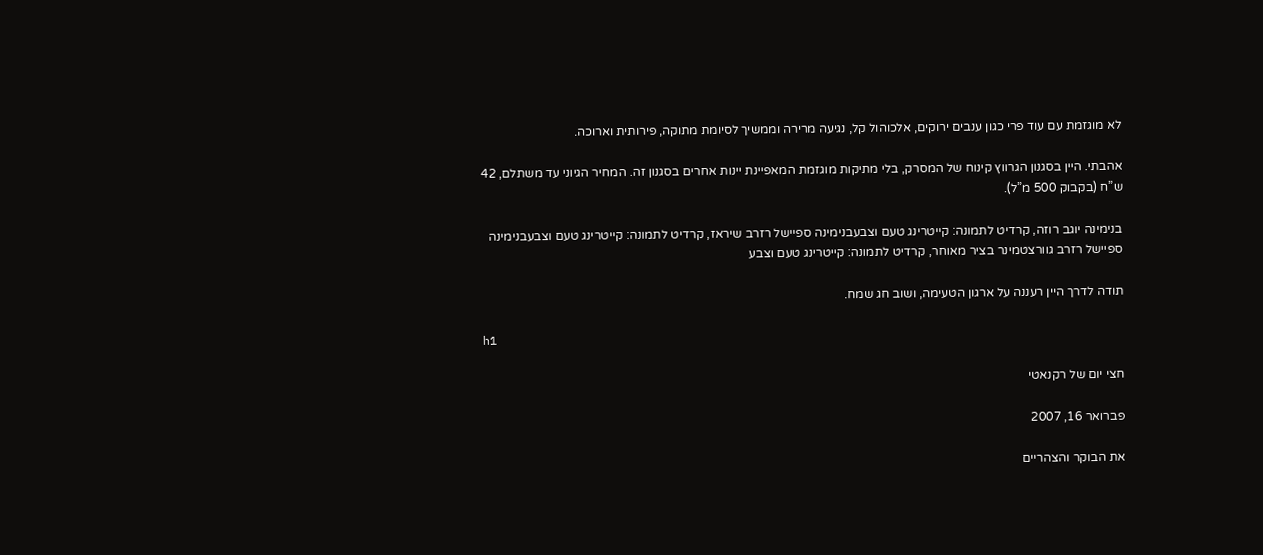לא מוגזמת עם עוד פרי כגון ענבים ירוקים, אלכוהול קל, נגיעה מרירה וממשיך לסיומת מתוקה, פירותית וארוכה.

אהבתי. היין בסגנון הגרווץ קינוח של המסרק, בלי מתיקות מוגזמת המאפיינת יינות אחרים בסגנון זה. המחיר הגיוני עד משתלם, 42 ש”ח (בקבוק 500 מ”ל).

בנימינה יוגב רוזה, קרדיט לתמונה: קייטרינג טעם וצבעבנימינה ספיישל רזרב שיראז, קרדיט לתמונה: קייטרינג טעם וצבעבנימינה ספיישל רזרב גוורצטמינר בציר מאוחר, קרדיט לתמונה: קייטרינג טעם וצבע

תודה לדרך היין רעננה על ארגון הטעימה, ושוב חג שמח.

h1

חצי יום של רקנאטי

פברואר 16, 2007

את הבוקר והצהריים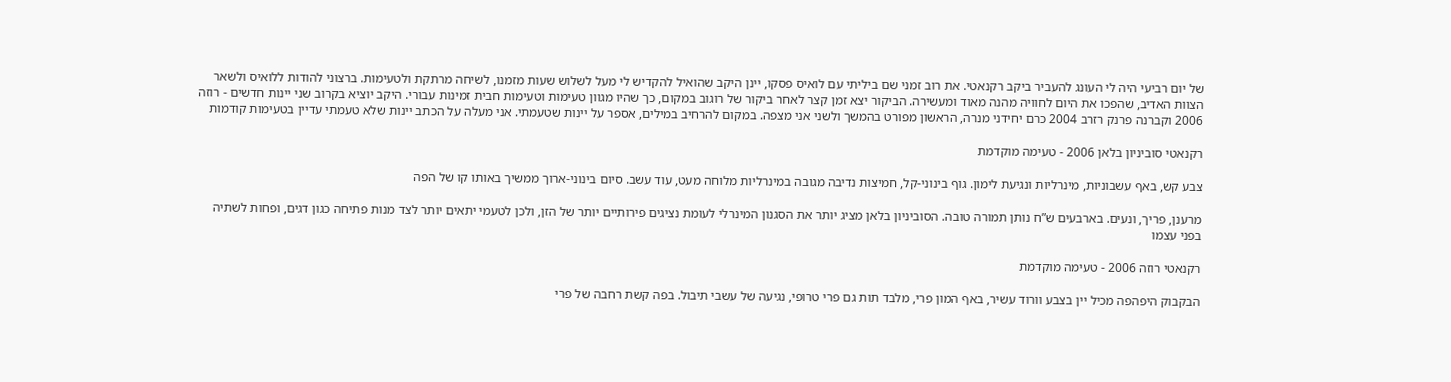של יום רביעי היה לי העונג להעביר ביקב רקנאטי. את רוב זמני שם ביליתי עם לואיס פסקו, יינן היקב שהואיל להקדיש לי מעל לשלוש שעות מזמנו, לשיחה מרתקת ולטעימות. ברצוני להודות ללואיס ולשאר הצוות האדיב, שהפכו את היום לחוויה מהנה מאוד ומעשירה. הביקור יצא זמן קצר לאחר ביקור של רוגוב במקום, כך שהיו מגוון טעימות וטעימות חבית זמינות עבורי. היקב יוציא בקרוב שני יינות חדשים - רוזה 2006 וקברנה פרנק רזרב 2004 כרם יחידני מנרה, הראשון מפורט בהמשך ולשני אני מצפה. במקום להרחיב במילים, אספר על יינות שטעמתי. אני מעלה על הכתב יינות שלא טעמתי עדיין בטעימות קודמות

רקנאטי סוביניון בלאן 2006 - טעימה מוקדמת

צבע קש, באף עשבוניות, מינרליות ונגיעת לימון. גוף בינוני-קל, חמיצות נדיבה מגובה במינרליות מלוחה מעט, עוד עשב. סיום בינוני-ארוך ממשיך באותו קו של הפה

מרענן, פריך, ונעים. בארבעים ש”ח נותן תמורה טובה. הסוביניון בלאן מציג יותר את הסגנון המינרלי לעומת נציגים פירותיים יותר של הזן, ולכן לטעמי יתאים יותר לצד מנות פתיחה כגון דגים, ופחות לשתיה בפני עצמו

רקנאטי רוזה 2006 - טעימה מוקדמת

הבקבוק היפהפה מכיל יין בצבע וורוד עשיר, באף המון פרי, מלבד תות גם פרי טרופי, נגיעה של עשבי תיבול. בפה קשת רחבה של פרי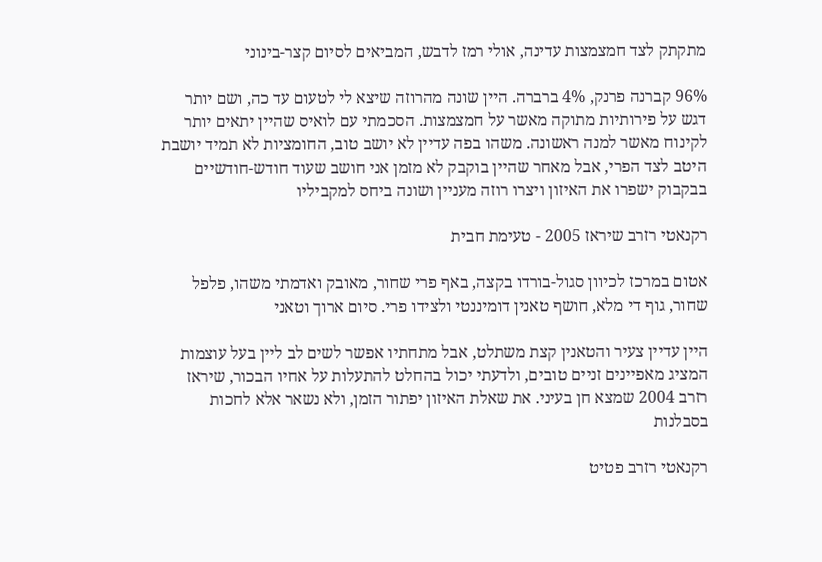מתקתק לצד חמצמצות עדינה, אולי רמז לדבש, המביאים לסיום קצר-בינוני

96% קברנה פרנק, 4% ברברה. היין שונה מהרוזה שיצא לי לטעום עד כה, ושם יותר דגש על פירותיות מתוקה מאשר על חמצמצות. הסכמתי עם לואיס שהיין יתאים יותר לקינוח מאשר למנה ראשונה. משהו בפה עדיין לא יושב טוב, החומציות לא תמיד יושבת היטב לצד הפרי, אבל מאחר שהיין בוקבק לא מזמן אני חושב שעוד חודש-חודשיים בבקבוק ישפרו את האיזון ויצרו רוזה מעניין ושונה ביחס למקביליו

רקנאטי רזרב שיראז 2005 - טעימת חבית

אטום במרכז לכיוון סגול-בורדו בקצה, באף פרי שחור, מאובק ואדמתי משהו, פלפל שחור, גוף די מלא, חושף טאנין דומיננטי ולצידו פרי. סיום ארוך וטאני

היין עדיין צעיר והטאנין קצת משתלט, אבל מתחתיו אפשר לשים לב ליין בעל עוצמות המציג מאפיינים זניים טובים, ולדעתי יכול בהחלט להתעלות על אחיו הבכור, שיראז רזרב 2004 שמצא חן בעיני. את שאלת האיזון יפתור הזמן, ולא נשאר אלא לחכות בסבלנות

רקנאטי רזרב פטיט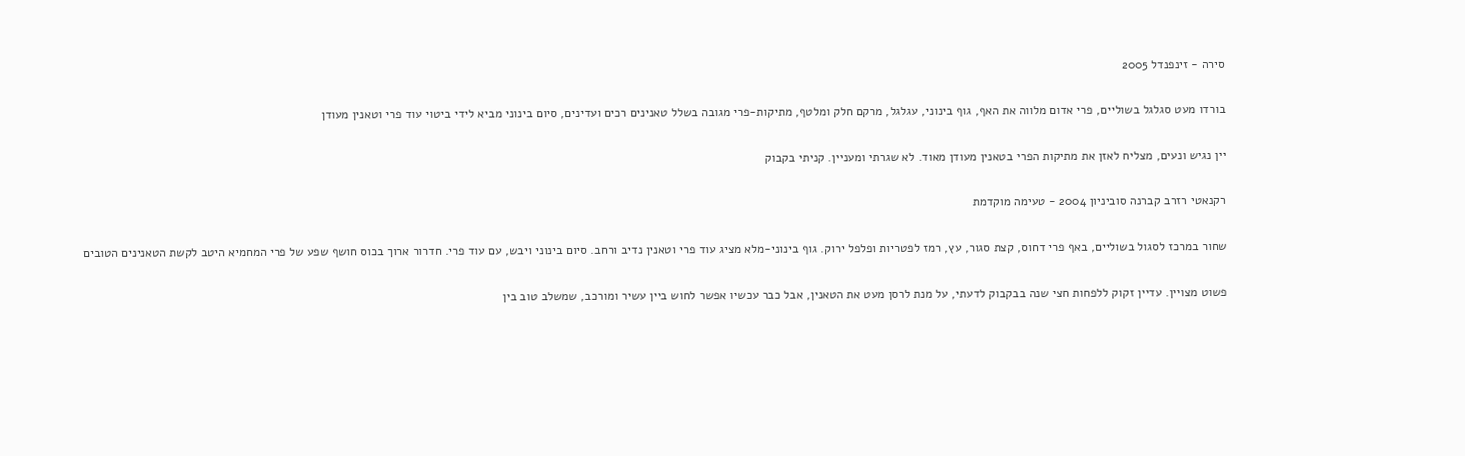סירה - זינפנדל 2005

בורדו מעט סגלגל בשוליים, פרי אדום מלווה את האף, גוף בינוני, עגלגל, מרקם חלק ומלטף, מתיקות-פרי מגובה בשלל טאנינים רכים ועדינים, סיום בינוני מביא לידי ביטוי עוד פרי וטאנין מעודן

יין נגיש ונעים, מצליח לאזן את מתיקות הפרי בטאנין מעודן מאוד. לא שגרתי ומעניין. קניתי בקבוק

רקנאטי רזרב קברנה סוביניון 2004 - טעימה מוקדמת

שחור במרכז לסגול בשוליים, באף פרי דחוס, קצת סגור, עץ, רמז לפטריות ופלפל ירוק. גוף בינוני-מלא מציג עוד פרי וטאנין נדיב ורחב. סיום בינוני ויבש, עם עוד פרי. חדרור ארוך בכוס חושף שפע של פרי המחמיא היטב לקשת הטאנינים הטובים

פשוט מצויין. עדיין זקוק ללפחות חצי שנה בבקבוק לדעתי, על מנת לרסן מעט את הטאנין, אבל כבר עכשיו אפשר לחוש ביין עשיר ומורכב, שמשלב טוב בין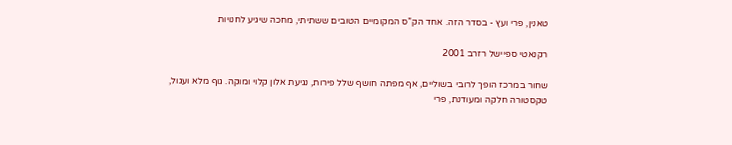טאנין, פרי ועץ - בסדר הזה. אחד הק”ס המקומיים הטובים ששתיתי, מחכה שיגיע לחנויות

רקנאטי ספיישל רזרב 2001

שחור במרכז הופך לרובי בשוליים, אף מפתה חושף שלל פירות, נגיעת אלון קלוי ומוקה. גוף מלא ועגול, טקסטורה חלקה ומעודנת, פרי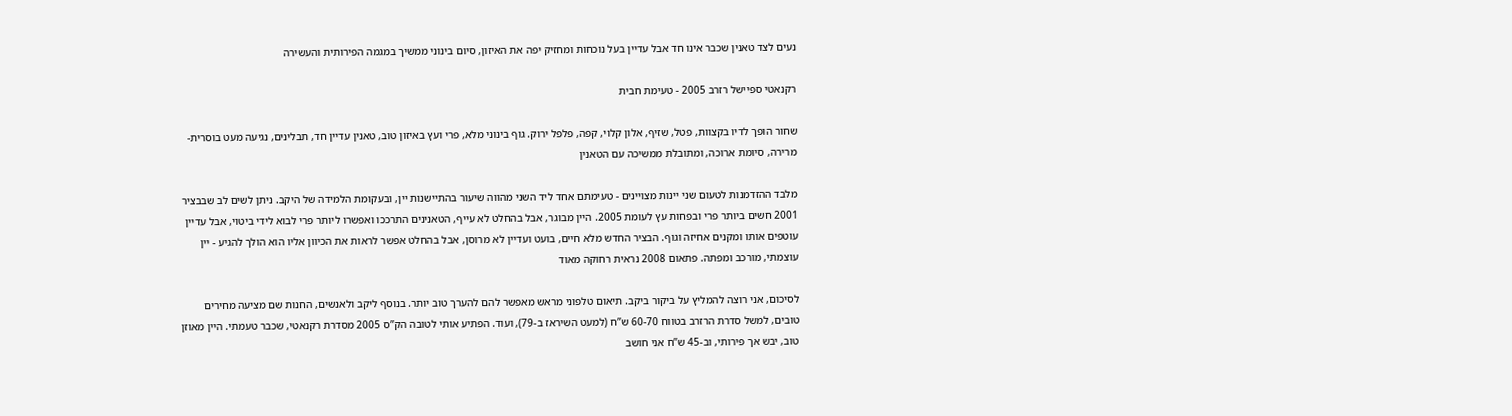נעים לצד טאנין שכבר אינו חד אבל עדיין בעל נוכחות ומחזיק יפה את האיזון, סיום בינוני ממשיך במגמה הפירותית והעשירה

רקנאטי ספיישל רזרב 2005 - טעימת חבית

שחור הופך לדיו בקצוות, פטל, שזיף, אלון קלוי, קפה, פלפל ירוק. גוף בינוני מלא, פרי ועץ באיזון טוב, טאנין עדיין חד, תבלינים, נגיעה מעט בוסרית-מרירה, סיומת ארוכה, ומתובלת ממשיכה עם הטאנין

מלבד ההזדמנות לטעום שני יינות מצויינים - טעימתם אחד ליד השני מהווה שיעור בהתיישנות יין, ובעקומת הלמידה של היקב. ניתן לשים לב שבבציר 2001 חשים ביותר פרי ובפחות עץ לעומת 2005. היין מבוגר, אבל בהחלט לא עייף, הטאנינים התרככו ואפשרו ליותר פרי לבוא לידי ביטוי, אבל עדיין עוטפים אותו ומקנים אחיזה וגוף. הבציר החדש מלא חיים, בועט ועדיין לא מרוסן, אבל בהחלט אפשר לראות את הכיוון אליו הוא הולך להגיע - יין עוצמתי, מורכב ומפתה. פתאום 2008 נראית רחוקה מאוד

לסיכום, אני רוצה להמליץ על ביקור ביקב. תיאום טלפוני מראש מאפשר להם להערך טוב יותר. בנוסף ליקב ולאנשים, החנות שם מציעה מחירים טובים, למשל סדרת הרזרב בטווח 60-70 ש”ח (למעט השיראז ב-79), ועוד. הפתיע אותי לטובה הק”ס 2005 מסדרת רקנאטי, שכבר טעמתי. היין מאוזן טוב, יבש אך פירותי, וב-45 ש”ח אני חושב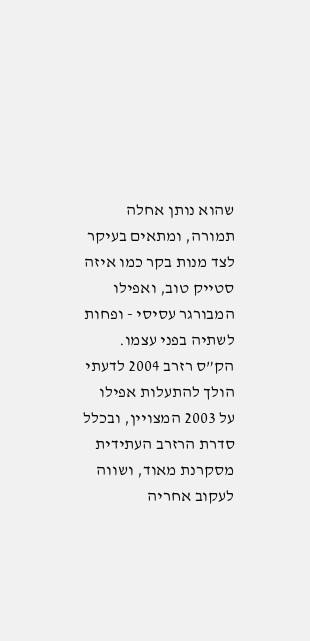שהוא נותן אחלה תמורה, ומתאים בעיקר לצד מנות בקר כמו איזה סטייק טוב, ואפילו המבורגר עסיסי - ופחות לשתיה בפני עצמו. הק”ס רזרב 2004 לדעתי הולך להתעלות אפילו על 2003 המצויין, ובכלל סדרת הרזרב העתידית מסקרנת מאוד, ושווה לעקוב אחריה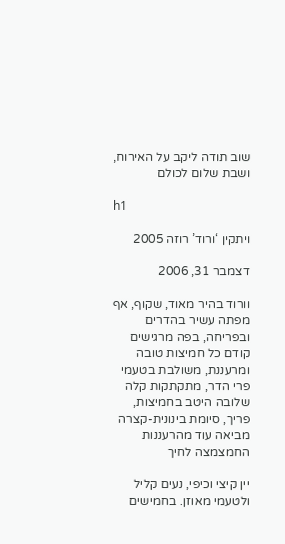שוב תודה ליקב על האירוח, ושבת שלום לכולם

h1

ויתקין ‘ורוד’ רוזה 2005

דצמבר 31, 2006

וורוד בהיר מאוד, שקוף, אף מפתה עשיר בהדרים ובפריחה, בפה מרגישים קודם כל חמיצות טובה ומרעננת, משולבת בטעמי פרי הדר, מתקתקות קלה שלובה היטב בחמיצות, פריך, סיומת בינונית-קצרה מביאה עוד מהרעננות החמצמצה לחיך

יין קיצי וכיפי, נעים קליל ולטעמי מאוזן. בחמישים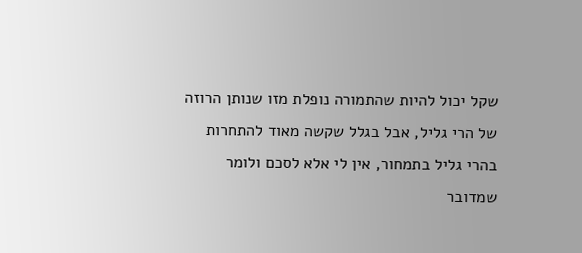שקל יכול להיות שהתמורה נופלת מזו שנותן הרוזה של הרי גליל, אבל בגלל שקשה מאוד להתחרות בהרי גליל בתמחור, אין לי אלא לסכם ולומר שמדובר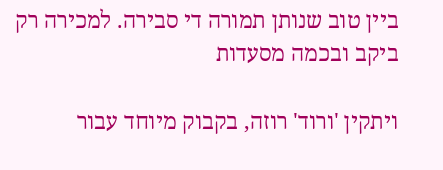ביין טוב שנותן תמורה די סבירה. למכירה רק ביקב ובכמה מסעדות

ויתקין 'ורוד' רוזה, בקבוק מיוחד עבור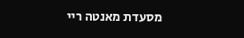מסעדת מאנטה ריי